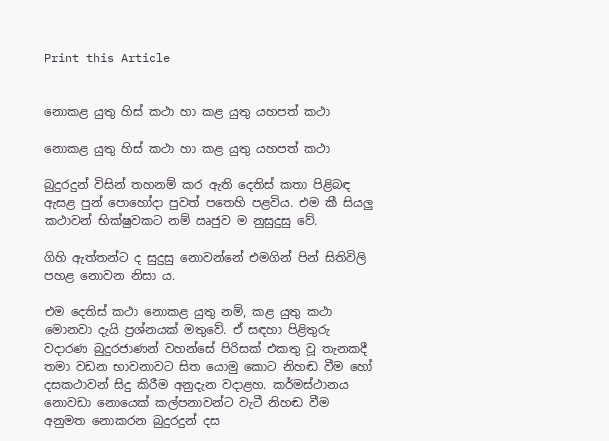Print this Article


නොකළ යුතු හිස් කථා හා කළ යුතු යහපත් කථා

නොකළ යුතු හිස් කථා හා කළ යුතු යහපත් කථා

බුදුරදුන් විසින් තහනම් කර ඇති දෙතිස් කතා පිළිබඳ ඇසළ පුන් පොහෝදා පුවත් පතෙහි පළවිය. එම කී සියලු කථාවන් භික්ෂුවකට නම් ඍජුව ම නුසුදුසු වේ.

ගිහි ඇත්තන්ට ද සුදුසු නොවන්නේ එමගින් පින් සිතිවිලි පහළ නොවන නිසා ය.

එම දෙතිස් කථා නොකළ යුතු නම්, කළ යුතු කථා මොනවා දැයි ප්‍රශ්නයක් මතුවේ. ඒ සඳහා පිළිතුරු වදාරණ බුදුරජාණන් වහන්සේ පිරිසක් එකතු වූ තැනකදී තමා වඩන භාවනාවට සිත යොමු කොට නිහඬ වීම හෝ දසකථාවන් සිදු කිරීම අනුදැන වදාළහ. කර්මස්ථානය නොවඩා නොයෙක් කල්පනාවන්ට වැටී නිහඬ වීම අනුමත නොකරන බුදුරදුන් දස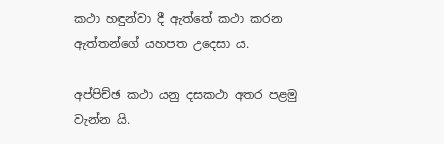කථා හඳුන්වා දී ඇත්තේ කථා කරන ඇත්තන්ගේ යහපත උදෙසා ය.

අප්පිච්ඡ කථා යනු දසකථා අතර පළමු වැන්න යි.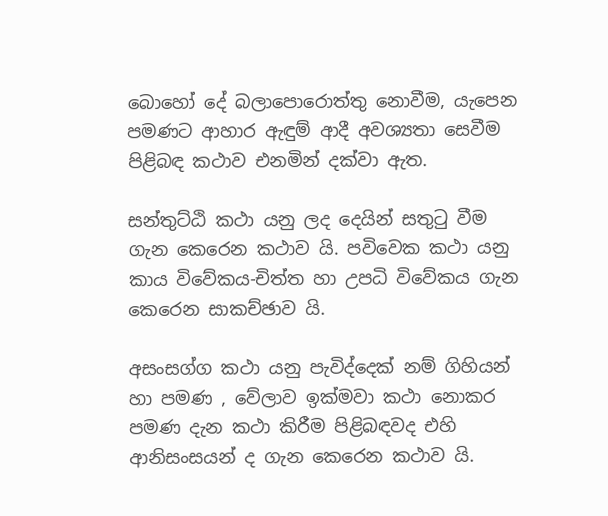බොහෝ දේ බලාපොරොත්තු නොවීම, යැපෙන පමණට ආහාර ඇඳුම් ආදී අවශ්‍යතා සෙවීම පිළිබඳ කථාව එනමින් දක්වා ඇත.

සන්තුට්ඨි කථා යනු ලද දෙයින් සතුටු වීම ගැන කෙරෙන කථාව යි. පවිවෙක කථා යනු කාය විවේකය-චිත්ත හා උපධි විවේකය ගැන කෙරෙන සාකච්ඡාව යි.

අසංසග්ග කථා යනු පැවිද්දෙක් නම් ගිහියන් හා පමණ , වේලාව ඉක්මවා කථා නොකර පමණ දැන කථා කිරීම පිළිබඳවද එහි ආනිසංසයන් ද ගැන කෙරෙන කථාව යි.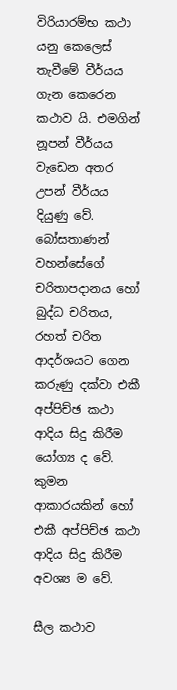විරියාරම්භ කථා යනු කෙලෙස් තැවීමේ වීර්යය ගැන කෙරෙන කථාව යි. එමගින් නූපන් වීර්යය වැඩෙන අතර උපන් වීර්යය දියුණු වේ. බෝසතාණන් වහන්සේගේ චරිතාපදානය හෝ බුද්ධ චරිතය, රහත් චරිත ආදර්ශයට ගෙන කරුණු දක්වා එකී අප්පිච්ඡ කථා ආදිය සිදු කිරීම යෝග්‍ය ද වේ. කුමන ආකාරයකින් හෝ එකී අප්පිච්ඡ කථා ආදිය සිදු කිරීම අවශ්‍ය ම වේ.

සීල කථාව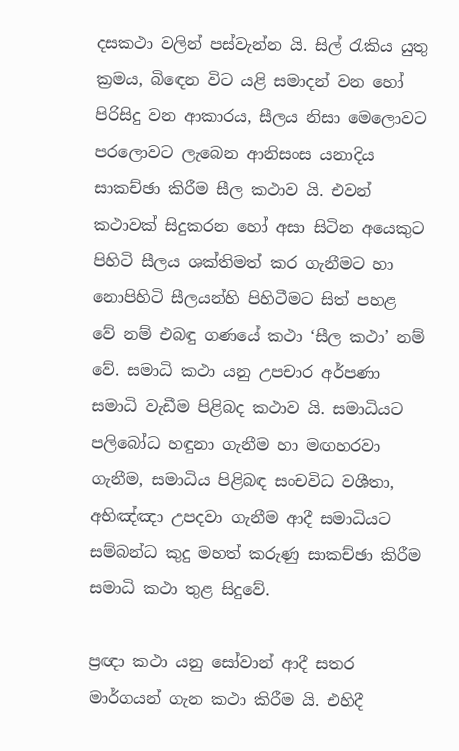දසකථා වලින් පස්වැන්න යි. සිල් රැකිය යුතු ක්‍රමය, බිඳෙන විට යළි සමාදන් වන හෝ පිරිසිදු වන ආකාරය, සීලය නිසා මෙ‍ලොවට පරලොවට ලැබෙන ආනිසංස යනාදිය සාකච්ඡා කිරීම සීල කථාව යි. එවන් කථාවක් සිදුකරන හෝ අසා සිටින අයෙකුට පිහිටි සීලය ශක්තිමත් කර ගැනීමට හා නොපිහිටි සීලයන්හි පිහිටීමට සිත් පහළ වේ නම් එබඳු ගණයේ කථා ‘සීල කථා’ නම් වේ. සමාධි කථා යනු උපචාර අර්පණා සමාධි වැඩීම පිළිබද කථාව යි. සමාධියට පලිබෝධ හඳුනා ගැනීම හා මඟහරවා ගැනීම, සමාධිය පිළිබඳ සංචවිධ වශීතා, අභිඤ්ඤා උපදවා ගැනීම ආදී සමාධියට සම්බන්ධ කුදු මහත් කරුණු සාකච්ඡා කිරීම සමාධි කථා තුළ සිදුවේ.

ප්‍රඥා කථා යනු සෝවාන් ආදී සතර මාර්ගයන් ගැන කථා කිරීම යි. එහිදී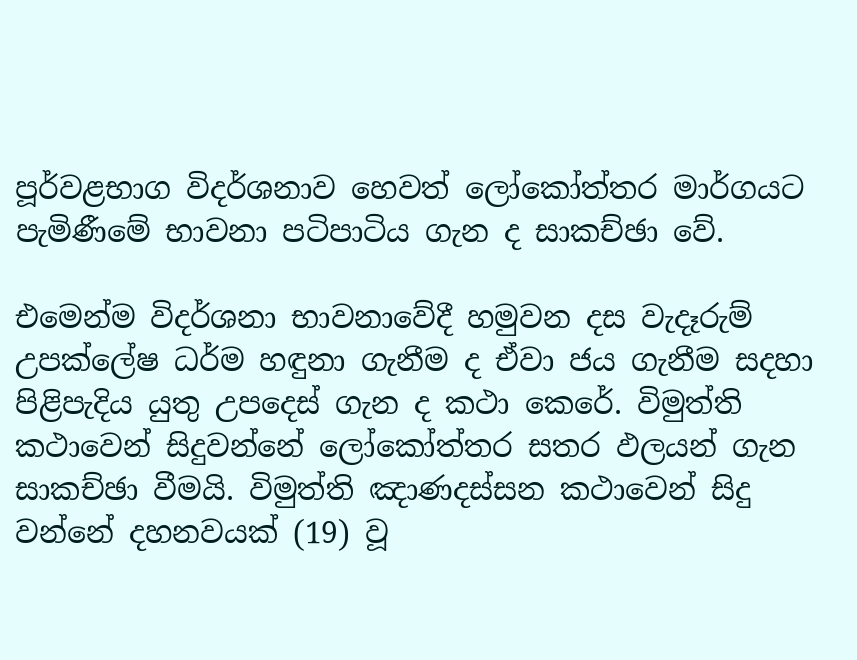පූර්වළභාග විදර්ශනාව හෙවත් ලෝකෝත්තර මාර්ගයට පැමිණීමේ භාවනා පටිපාටිය ගැන ද සාකච්ඡා වේ.

එමෙන්ම විදර්ශනා භාවනාවේදී හමුවන දස වැදෑරුම් උපක්ලේෂ ධර්ම හඳුනා ගැනීම ද ඒවා ජය ගැනීම සදහා පිළිපැදිය යුතු උපදෙස් ගැන ද කථා කෙරේ. විමුත්ති කථාවෙන් සිදුවන්නේ ලෝකෝත්තර සතර ඵලයන් ගැන සාකච්ඡා වීමයි. විමුත්ති ඤාණදස්සන කථාවෙන් සිදු වන්නේ දහනවයක් (19) වූ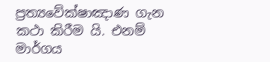ප්‍රත්‍යවේක්ෂාඤාණ ගැන කථා කිරීම යි. එනම් මාර්ගය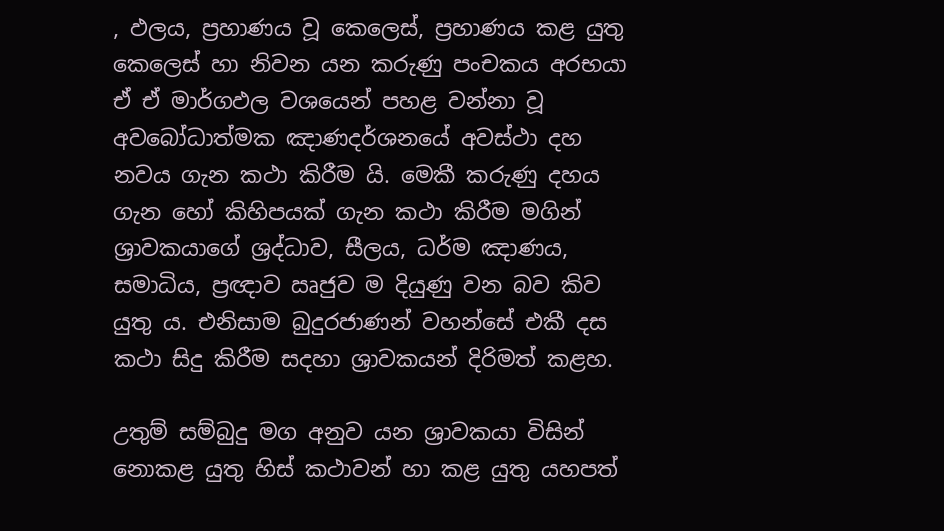, ඵලය, ප්‍රහාණය වූ කෙලෙස්, ප්‍රහාණය කළ යුතු කෙලෙස් හා නිවන යන කරුණු පංචකය අරභයා ඒ ඒ මාර්ගඵල වශයෙන් පහළ වන්නා වූ අවබෝධාත්මක ඤාණදර්ශනයේ අවස්ථා දහ නවය ගැන කථා කිරීම යි. මෙකී කරුණු දහය ගැන හෝ කිහිපයක් ගැන කථා කිරීම මගින් ශ්‍රාවකයාගේ ශ්‍රද්ධාව, සීලය, ධර්ම ඤාණය, සමාධිය, ප්‍රඥාව ඍජුව ම දියුණු වන බව කිව යුතු ය. එනිසාම බුදුරජාණන් වහන්සේ එකී දස කථා සිදු කිරීම සදහා ශ්‍රාවකයන් දිරිමත් කළහ.

උතුම් සම්බුදු මග අනුව යන ශ්‍රාවකයා විසින් නොකළ යුතු හිස් කථාවන් හා කළ යුතු යහපත්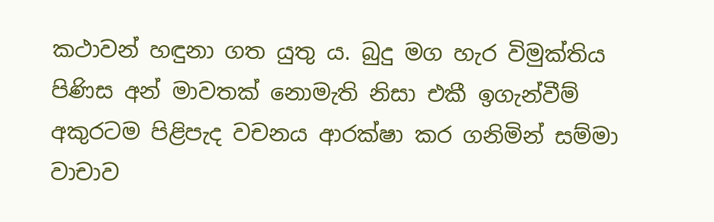කථාවන් හඳුනා ගත යුතු ය. බුදු මග හැර විමුක්තිය පිණිස අන් මාවතක් නොමැති නිසා එකී ඉගැන්වීම් අකුරටම පිළිපැද වචනය ආරක්ෂා කර ගනිමින් සම්මා වාචාව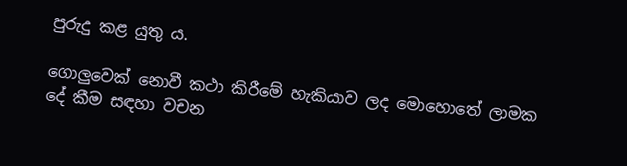පුරුදු කළ යුතු ය.

ගොලුවෙක් නොවී කථා කිරීමේ හැකියාව ලද මොහොතේ ලාමක දේ කීම සඳහා වචන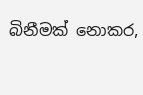බිනීමක් නොකර,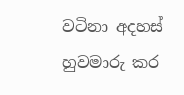වටිනා අදහස් හුවමාරු කර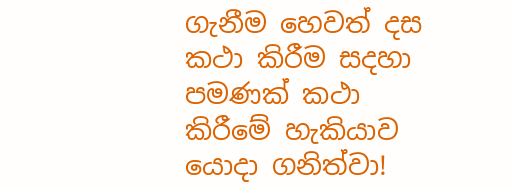ගැනීම හෙවත් දස කථා කිරීම සදහා පමණක් කථා කිරීමේ හැකියාව යොදා ගනිත්වා!